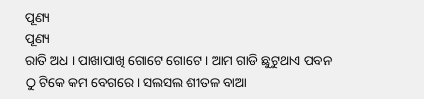ପୂଣ୍ୟ
ପୂଣ୍ୟ
ରାତି ଅଧ । ପାଖାପାଖି ଗୋଟେ ଗୋଟେ । ଆମ ଗାଡି ଛୁଟୁଥାଏ ପବନ ଠୁ ଟିକେ କମ ବେଗରେ। ସଲସଲ ଶୀତଳ ବାଆ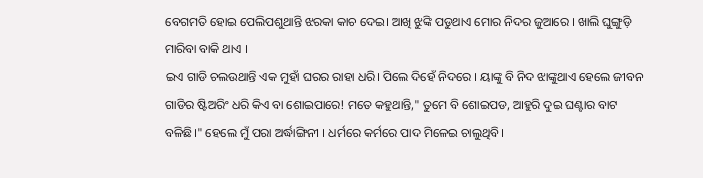ବେଗମତି ହୋଇ ପେଲିପଶୁଥାନ୍ତି ଝରକା କାଚ ଦେଇ। ଆଖି ଝୁଙ୍କି ପଡୁଥାଏ ମୋର ନିଦର ଜୁଆରେ । ଖାଲି ଘୁଙ୍ଗୁଡ଼ି ମାରିବା ବାକି ଥାଏ ।
ଇଏ ଗାଡି ଚଲଉଥାନ୍ତି ଏକ ମୁହାଁ ଘରର ରାହା ଧରି। ପିଲେ ଦିହେଁ ନିଦରେ । ୟାଙ୍କୁ ବି ନିଦ ଝାଙ୍କୁଥାଏ ହେଲେ ଜୀବନ ଗାଡିର ଷ୍ଟିଅରିଂ ଧରି କିଏ ବା ଶୋଇପାରେ! ମତେ କହୁଥାନ୍ତି," ତୁମେ ବି ଶୋଇପଡ, ଆହୁରି ଦୁଇ ଘଣ୍ଟାର ବାଟ ବଳିଛି।" ହେଲେ ମୁଁ ପରା ଅର୍ଦ୍ଧାଙ୍ଗିନୀ । ଧର୍ମରେ କର୍ମରେ ପାଦ ମିଳେଇ ଚାଲୁଥିବି।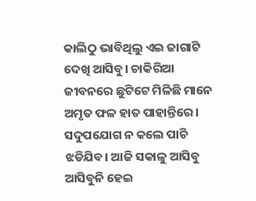କାଲିଠୁ ଭାବିଥିଲୁ ଏଇ ଜାଗାଟି ଦେଖି ଆସିବୁ। ଚାକିରିଆ ଜୀବନରେ ଛୁଟିଟେ ମିଳିଛି ମାନେ ଅମୃତ ଫଳ ହାତ ପାହାନ୍ତିରେ । ସଦୁପଯୋଗ ନ କଲେ ପାଚି ଝଡିଯିବ। ଆଜି ସକାଳୁ ଆସିବୁ ଆସିବୁନି ହେଇ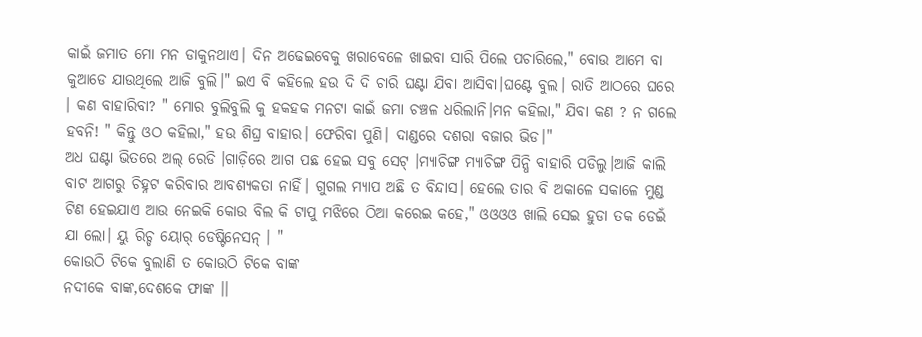କାଇଁ ଜମାତ ମୋ ମନ ଡାକୁନଥାଏ। ଦିନ ଅଢେଇବେକୁ ଖରାବେଳେ ଖାଇବା ସାରି ପିଲେ ପଚାରିଲେ," ବୋଉ ଆମେ ବା କୁଆଡେ ଯାଉଥିଲେ ଆଜି ବୁଲି।" ଇଏ ବି କହିଲେ ହଉ ଦି ଦି ଚାରି ଘଣ୍ଟା ଯିବା ଆସିବା।ଘଣ୍ଟେ ବୁଲ। ରାତି ଆଠରେ ଘରେ । କଣ ବାହାରିବା? " ମୋର ବୁଲିବୁଲି କୁ ହକହକ ମନଟା କାଇଁ ଜମା ଚଞ୍ଚଳ ଧରିଲାନି।ମନ କହିଲା," ଯିବା କଣ ? ନ ଗଲେ ହବନି! " କିନ୍ତୁ ଓଠ କହିଲା," ହଉ ଶିଘ୍ର ବାହାର। ଫେରିବା ପୁଣି। ଦାଣ୍ଡରେ ଦଶରା ବଜାର ଭିଡ।"
ଅଧ ଘଣ୍ଟା ଭିତରେ ଅଲ୍ ରେଡି ।ଗାଡ଼ିରେ ଆଗ ପଛ ହେଇ ସବୁ ସେଟ୍ ।ମ୍ଯାଚିଙ୍ଗ ମ୍ୟାଚିଙ୍ଗ ପିନ୍ଧି ବାହାରି ପଡିଲୁ।ଆଜି କାଲି ବାଟ ଆଗରୁ ଚିହ୍ନଟ କରିବାର ଆବଶ୍ୟକତା ନାହିଁ। ଗୁଗଲ ମ୍ୟାପ ଅଛି ତ ବିନ୍ଦାସ। ହେଲେ ତାର ବି ଅକାଳେ ସକାଳେ ମୁଣ୍ଡ ଟିଣ ହେଇଯାଏ ଆଉ ନେଇକି କୋଉ ବିଲ କି ଟାପୁ ମଝିରେ ଠିଆ କରେଇ କହେ," ଓଓଓଓ ଖାଲି ସେଇ ହୁଡା ତକ ଡେଇଁ ଯା ଲୋ। ୟୁ ରିଚ୍ଡ ୟୋର୍ ଡେଷ୍ଟିନେସନ୍ । "
କୋଉଠି ଟିକେ ବୁଲାଣି ତ କୋଉଠି ଟିକେ ବାଙ୍କ
ନଦୀକେ ବାଙ୍କ,ଦେଶକେ ଫାଙ୍କ ।।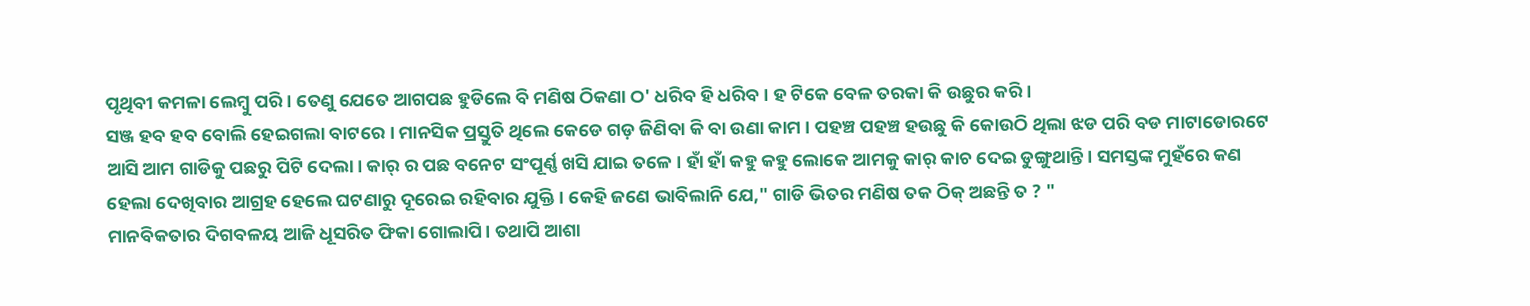ପୃଥିବୀ କମଳା ଲେମ୍ବୁ ପରି । ତେଣୁ ଯେତେ ଆଗପଛ ହୁଡିଲେ ବି ମଣିଷ ଠିକଣା ଠ' ଧରିବ ହି ଧରିବ । ହ ଟିକେ ବେଳ ତରକା କି ଉଛୁର କରି ।
ସଞ୍ଜ ହବ ହବ ବୋଲି ହେଇଗଲା ବାଟରେ । ମାନସିକ ପ୍ରସ୍ତୁତି ଥିଲେ କେଡେ ଗଡ଼ ଜିଣିବା କି ବା ଉଣା କାମ । ପହଞ୍ଚ ପହଞ୍ଚ ହଉଛୁ କି କୋଉଠି ଥିଲା ଝଡ ପରି ବଡ ମାଟାଡୋରଟେ ଆସି ଆମ ଗାଡିକୁ ପଛରୁ ପିଟି ଦେଲା। କାର୍ ର ପଛ ବନେଟ ସଂପୂର୍ଣ୍ଣ ଖସି ଯାଇ ତଳେ । ହାଁ ହାଁ କହୁ କହୁ ଲୋକେ ଆମକୁ କାର୍ କାଚ ଦେଇ ଡୁଙ୍ଗୁଥାନ୍ତି। ସମସ୍ତଙ୍କ ମୁହଁରେ କଣ ହେଲା ଦେଖିବାର ଆଗ୍ରହ ହେଲେ ଘଟଣାରୁ ଦୂରେଇ ରହିବାର ଯୁକ୍ତି । କେହି ଜଣେ ଭାବିଲାନି ଯେ," ଗାଡି ଭିତର ମଣିଷ ତକ ଠିକ୍ ଅଛନ୍ତି ତ ? "
ମାନବିକତାର ଦିଗବଳୟ ଆଜି ଧୂସରିତ ଫିକା ଗୋଲାପି। ତଥାପି ଆଶା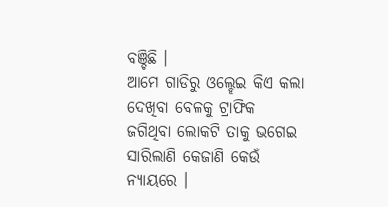ବଞ୍ଚିଛି ।
ଆମେ ଗାଡିରୁ ଓଲ୍ହେଇ କିଏ କଲା ଦେଖିବା ବେଳକୁ ଟ୍ରାଫିକ ଜଗିଥିବା ଲୋକଟି ତାକୁ ଭଗେଇ ସାରିଲାଣି କେଜାଣି କେଉଁ ନ୍ୟାୟରେ ।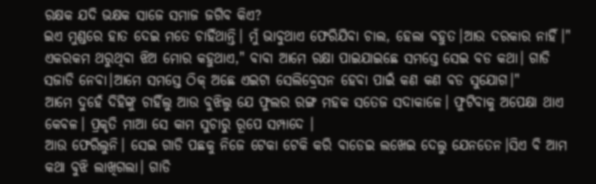ରକ୍ଷକ ଯଦି ଭକ୍ଷକ ସାଜେ ସମାଜ ଜଗିବ କିଏ?
ଇଏ ମୁଣ୍ଡରେ ହାତ ଦେଇ ମତେ ଚାହିଁଥାନ୍ତି। ମୁଁ ଭାବୁଥାଏ ଫେରିଯିବା ଚାଲ, ହେଲା ବହୁତ।ଆଉ ଦରକାର ନାହିଁ।"
ଏକରକମ ଥରୁଥିବା ଝିଅ ମୋର କହୁଥାଏ," ବାବା ଆମେ ରକ୍ଷା ପାଇଯାଇଛେ ସମସ୍ତେ ସେଇ ବଡ କଥା। ଗାଡି ସଜାଡି ନେବା।ଆମେ ସମସ୍ତେ ଠିକ୍ ଅଛେ ଏଇଟା ସେଲିବ୍ରେସନ ହେବା ପାଇଁ କଣ କଣ ବଡ ସୁଯୋଗ।"
ଆମେ ଦୁହେଁ ଦିହିଙ୍କୁ ଚାହିଁଲୁ ଆଉ ବୁଝିଲୁ ଯେ ଫୁଲର ରଙ୍ଗ ମହକ ସତେଜ ସଦାକାଳେ। ଫୁଟିବାକୁ ଅପେକ୍ଷା ଥାଏ କେବଳ। ପ୍ରକୃତି ମାଆ ସେ କାମ ସୁଚାରୁ ରୂପେ ସମ୍ପାଦେ ।
ଆଉ ଫେରିଲୁନି। ସେଇ ଗାଡି ପଛକୁ ନିଜେ ଟେକା ଟେକି କରି ବାଡେଇ ଲଖେଇ ଦେଲୁ ଯେନତେନ।ସିଏ ବି ଆମ କଥା ବୁଝି ଲାଖିଗଲା। ଗାଡି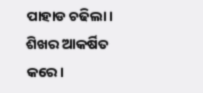ପାହାଡ ଚଢିଲା।
ଶିଖର ଆକର୍ଷିତ କରେ।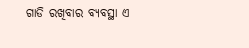ଗାଡି ରଖିବାର ବ୍ୟବସ୍ଥା ଏ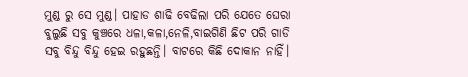ମୁଣ୍ଡ ରୁ ସେ ମୁଣ୍ଡ। ପାହାଡ ଶାଢି ବେଢିଲା ପରି ଯେତେ ଘେରା ବୁଲୁଛି ସବୁ କୁଞ୍ଚରେ ଧଳା,କଳା,ନେଳି,ବାଇଗିଣି ଛିଟ ପରି ଗାଡି ସବୁ ବିନ୍ଦୁ ବିନ୍ଦୁ ହେଇ ରହୁଛନ୍ତି। ବାଟରେ କିଛି ଦୋକାନ ନାହିଁ।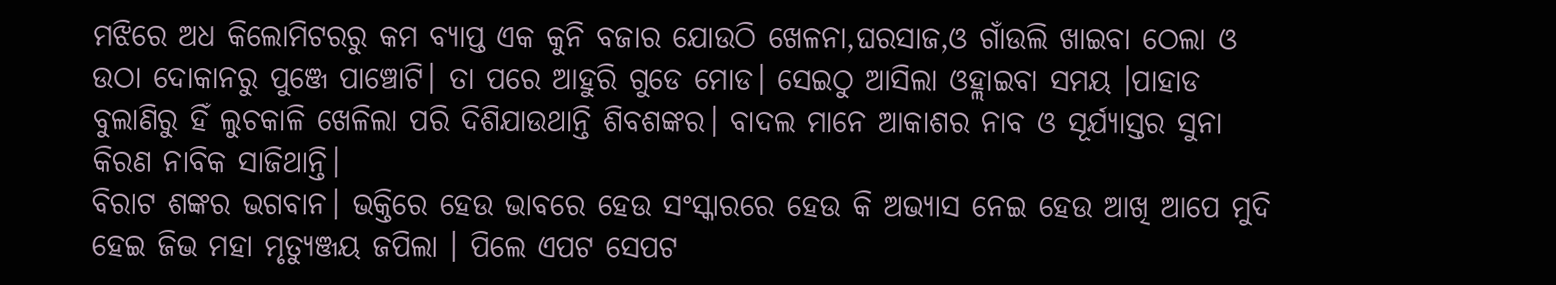ମଝିରେ ଅଧ କିଲୋମିଟରରୁ କମ ବ୍ୟାପ୍ତ ଏକ କୁନି ବଜାର ଯୋଉଠି ଖେଳନା,ଘରସାଜ,ଓ ଗାଁଉଲି ଖାଇବା ଠେଲା ଓ ଉଠା ଦୋକାନରୁ ପୁଞ୍ଜେ ପାଞ୍ଚୋଟି। ତା ପରେ ଆହୁରି ଗୁଡେ ମୋଡ। ସେଇଠୁ ଆସିଲା ଓହ୍ଲାଇବା ସମୟ ।ପାହାଡ ବୁଲାଣିରୁ ହିଁ ଲୁଚକାଳି ଖେଳିଲା ପରି ଦିଶିଯାଉଥାନ୍ତି ଶିବଶଙ୍କର। ବାଦଲ ମାନେ ଆକାଶର ନାବ ଓ ସୂର୍ଯ୍ୟାସ୍ତର ସୁନା କିରଣ ନାବିକ ସାଜିଥାନ୍ତି।
ବିରାଟ ଶଙ୍କର ଭଗବାନ। ଭକ୍ତିରେ ହେଉ ଭାବରେ ହେଉ ସଂସ୍କାରରେ ହେଉ କି ଅଭ୍ୟାସ ନେଇ ହେଉ ଆଖି ଆପେ ମୁଦି ହେଇ ଜିଭ ମହା ମୃତ୍ୟୁଞ୍ଜୟ ଜପିଲା । ପିଲେ ଏପଟ ସେପଟ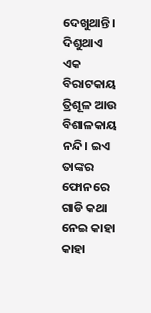ଦେଖୁଥାନ୍ତି। ଦିଶୁଥାଏ ଏକ ବିରାଟକାୟ ତ୍ରିଶୂଳ ଆଉ ବିଶାଳକାୟ ନନ୍ଦି। ଇଏ ତାଙ୍କର ଫୋନରେ ଗାଡି କଥା ନେଇ କାହା କାହା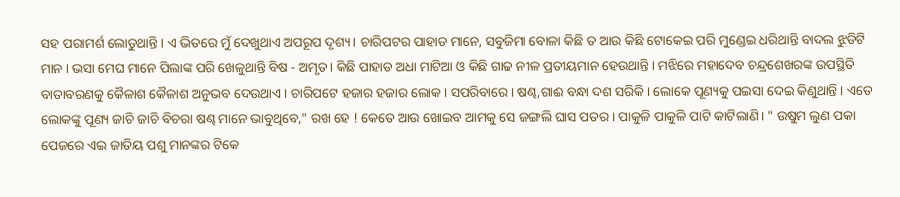ସହ ପରାମର୍ଶ ଲୋଡୁଥାନ୍ତି। ଏ ଭିତରେ ମୁଁ ଦେଖୁଥାଏ ଅପରୂପ ଦୃଶ୍ୟ। ଚାରିପଟର ପାହାଡ ମାନେ, ସବୁଜିମା ବୋଳା କିଛି ତ ଆଉ କିଛି ଟୋକେଇ ପରି ମୁଣ୍ଡେଇ ଧରିଥାନ୍ତି ବାଦଲ ଝୁଡିଟି ମାନ । ଭସା ମେଘ ମାନେ ପିଲାଙ୍କ ପରି ଖେଳୁଥାନ୍ତି ବିଷ - ଅମୃତ। କିଛି ପାହାଡ ଅଧା ମାଟିଆ ଓ କିଛି ଗାଢ ନୀଳ ପ୍ରତୀୟମାନ ହେଉଥାନ୍ତି। ମଝିରେ ମହାଦେବ ଚନ୍ଦ୍ରଶେଖରଙ୍କ ଉପସ୍ଥିତି ବାତାବରଣକୁ କୈଳାଶ କୈଳାଶ ଅନୁଭବ ଦେଉଥାଏ। ଚାରିପଟେ ହଜାର ହଜାର ଲୋକ। ସପରିବାରେ। ଷଣ୍ଢ,ଗାଈ ବନ୍ଧା ଦଶ ସରିକି । ଲୋକେ ପୂଣ୍ୟକୁ ପଇସା ଦେଇ କିଣୁଥାନ୍ତି । ଏତେ ଲୋକଙ୍କୁ ପୂଣ୍ୟ ଜାଚି ଜାଚି ବିଚରା ଷଣ୍ଢ ମାନେ ଭାବୁଥିବେ," ରଖ ହେ ! କେତେ ଆଉ ଖୋଇବ ଆମକୁ ସେ ଜଙ୍ଗଲି ଘାସ ପତର । ପାକୁଳି ପାକୁଳି ପାଟି କାଟିଲାଣି। " ଉଷୁମ ଲୁଣ ପକା ପେଜରେ ଏଇ ଜାତିୟ ପଶୁ ମାନଙ୍କର ଟିକେ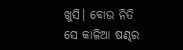ଖୁସି। ବୋଉ ନିତି ସେ କାଳିଆ ଷଣ୍ଢର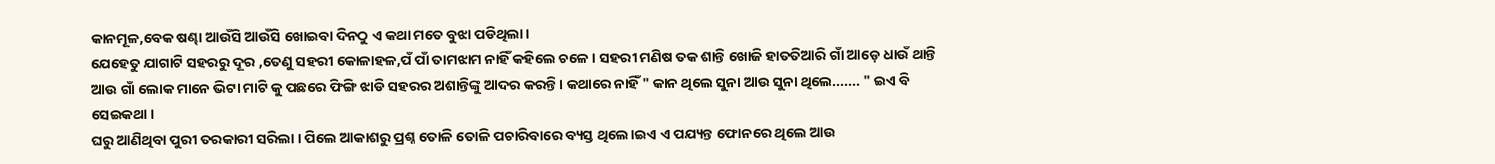କାନମୂଳ,ବେକ ଷଣ୍ଢା ଆଉଁସି ଆଉଁସି ଖୋଇବା ଦିନଠୁ ଏ କଥା ମତେ ବୁଝା ପଡିଥିଲା।
ଯେହେତୁ ଯାଗାଟି ସହରରୁ ଦୂର ,ତେଣୁ ସହରୀ କୋଳାହଳ,ପଁ ପାଁ ତାମଝାମ ନାହିଁ କହିଲେ ଚଳେ । ସହରୀ ମଣିଷ ତକ ଶାନ୍ତି ଖୋଜି ହାତତିଆରି ଗାଁ ଆଡ଼େ ଧାଉଁ ଥାନ୍ତି ଆଉ ଗାଁ ଲୋକ ମାନେ ଭିଟା ମାଟି କୁ ପଛରେ ଫିଙ୍ଗି ଝାଡି ସହରର ଅଶାନ୍ତିଙ୍କୁ ଆଦର କରନ୍ତି। କଥାରେ ନାହିଁ " କାନ ଥିଲେ ସୁନା ଆଉ ସୁନା ଥିଲେ....... " ଇଏ ବି ସେଇକଥା ।
ଘରୁ ଆଣିଥିବା ପୁରୀ ତରକାରୀ ସରିଲା । ପିଲେ ଆକାଶରୁ ପ୍ରଶ୍ନ ତୋଳି ତୋଳି ପଚାରିବାରେ ବ୍ୟସ୍ତ ଥିଲେ।ଇଏ ଏ ପଯ୍ୟନ୍ତ ଫୋନରେ ଥିଲେ ଆଉ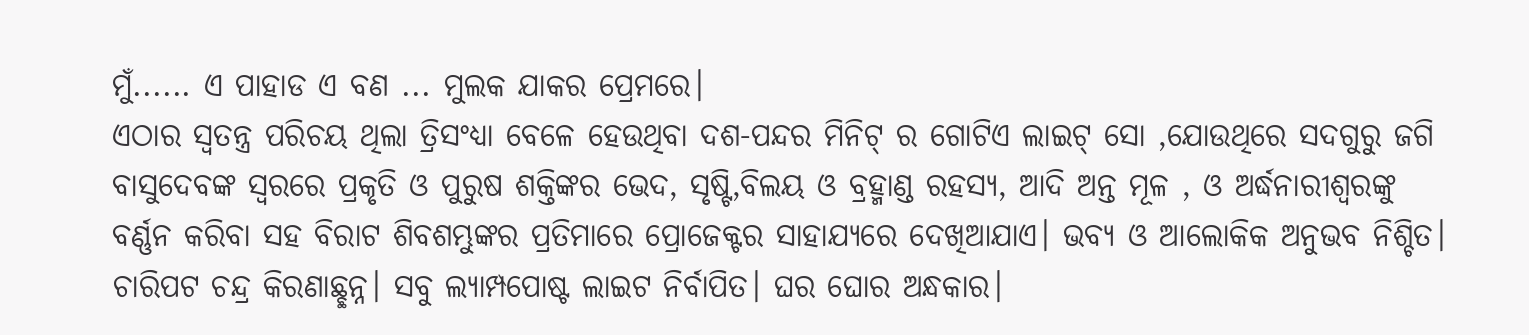ମୁଁ...... ଏ ପାହାଡ ଏ ବଣ ... ମୁଲକ ଯାକର ପ୍ରେମରେ।
ଏଠାର ସ୍ବତନ୍ତ୍ର ପରିଚୟ ଥିଲା ତ୍ରିସଂଧ୍ୟା ବେଳେ ହେଉଥିବା ଦଶ-ପନ୍ଦର ମିନିଟ୍ ର ଗୋଟିଏ ଲାଇଟ୍ ସୋ ,ଯୋଉଥିରେ ସଦଗୁରୁ ଜଗି
ବାସୁଦେବଙ୍କ ସ୍ବରରେ ପ୍ରକୃତି ଓ ପୁରୁଷ ଶକ୍ତିଙ୍କର ଭେଦ, ସୃଷ୍ଟି,ବିଲୟ ଓ ବ୍ରହ୍ମାଣ୍ଡ ରହସ୍ୟ, ଆଦି ଅନ୍ତ ମୂଳ , ଓ ଅର୍ଦ୍ଧନାରୀଶ୍ବରଙ୍କୁ ବର୍ଣ୍ଣନ କରିବା ସହ ବିରାଟ ଶିବଶମ୍ଭୁଙ୍କର ପ୍ରତିମାରେ ପ୍ରୋଜେକ୍ଟର ସାହାଯ୍ୟରେ ଦେଖିଆଯାଏ। ଭବ୍ୟ ଓ ଆଲୋକିକ ଅନୁଭବ ନିଶ୍ଚିତ। ଚାରିପଟ ଚନ୍ଦ୍ର କିରଣାଛ୍ଛନ୍ନ। ସବୁ ଲ୍ୟାମ୍ପପୋଷ୍ଟ ଲାଇଟ ନିର୍ବାପିତ। ଘର ଘୋର ଅନ୍ଧକାର।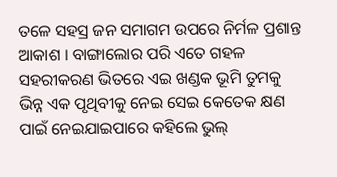ତଳେ ସହସ୍ର ଜନ ସମାଗମ ଉପରେ ନିର୍ମଳ ପ୍ରଶାନ୍ତ ଆକାଶ । ବାଙ୍ଗାଲୋର ପରି ଏତେ ଗହଳ ସହରୀକରଣ ଭିତରେ ଏଇ ଖଣ୍ଡକ ଭୂମି ତୁମକୁ ଭିନ୍ନ ଏକ ପୃଥିବୀକୁ ନେଇ ସେଇ କେତେକ କ୍ଷଣ ପାଇଁ ନେଇଯାଇପାରେ କହିଲେ ଭୁଲ୍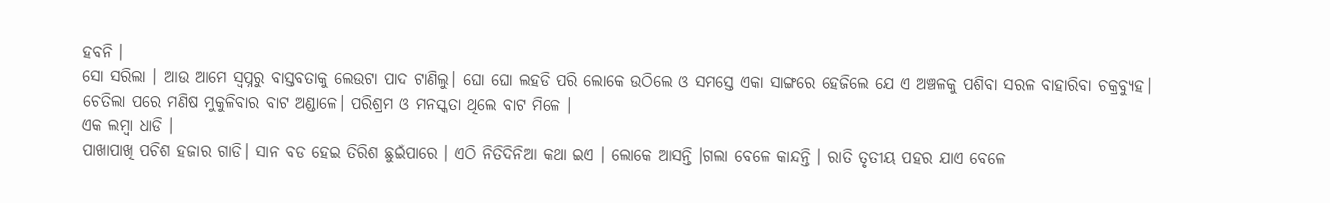ହବନି ।
ସୋ ସରିଲା । ଆଉ ଆମେ ସ୍ବପ୍ନରୁ ବାସ୍ତବତାକୁ ଲେଉଟା ପାଦ ଟାଣିଲୁ। ଘୋ ଘୋ ଲହଡି ପରି ଲୋକେ ଉଠିଲେ ଓ ସମସ୍ତେ ଏକା ସାଙ୍ଗରେ ହେଜିଲେ ଯେ ଏ ଅଞ୍ଚଳକୁ ପଶିବା ସରଳ ବାହାରିବା ଚକ୍ରବ୍ୟୁହ। ଚେତିଲା ପରେ ମଣିଷ ମୁକୁଳିବାର ବାଟ ଅଣ୍ଡାଳେ। ପରିଶ୍ରମ ଓ ମନସ୍କତା ଥିଲେ ବାଟ ମିଳେ ।
ଏକ ଲମ୍ବା ଧାଡି ।
ପାଖାପାଖି ପଚିଶ ହଜାର ଗାଡି। ସାନ ବଡ ହେଇ ତିରିଶ ଛୁଇଁପାରେ । ଏଠି ନିତିଦିନିଆ କଥା ଇଏ । ଲୋକେ ଆସନ୍ତି ।ଗଲା ବେଳେ କାନ୍ଦନ୍ତି । ରାତି ତୃତୀୟ ପହର ଯାଏ ବେଳେ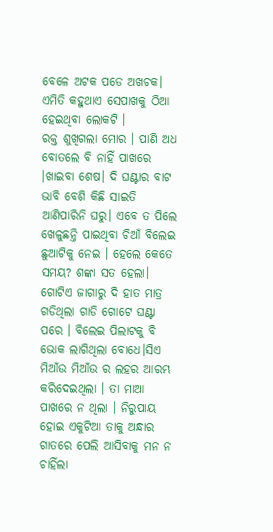ବେଳେ ଅଟକ ପଡେ ଅଖଚକ। ଏମିତି କହୁଥାଏ ସେପାଖକୁ ଠିଆ ହେଇଥିବା ଲୋକଟି ।
ରକ୍ତ ଶୁଖିଗଲା ମୋର । ପାଣି ଅଧ ବୋତଲେ ବି ନାହିଁ ପାଖରେ ।ଖାଇବା ଶେଷ। ଦି ଘଣ୍ଟାର ବାଟ ଭାବି ବେଶି କିଛି ସାଇତି ଆଣିପାରିନି ଘରୁ। ଏବେ ତ ପିଲେ ଖେଳୁଛନ୍ତି ପାଇଥିବା ଚିଆଁ ବିଲେଇ ଛୁଆଟିକୁ ନେଇ । ହେଲେ କେତେ ସମୟ? ଶଙ୍କା ସତ ହେଲା। ଗୋଟିଏ ଜାଗାରୁ ଦି ହାତ ମାତ୍ର ଗଡିଥିଲା ଗାଡି ଗୋଟେ ଘଣ୍ଟା ପରେ । ବିଲେଇ ପିଲାଟକୁ ବି ଭୋକ ଲାଗିଥିଲା ବୋଧେ।ସିଏ ମିଆଁଉ ମିଆଁଉ ର ଲହର ଆରମ୍ଭ କରିଦେଇଥିଲା । ତା ମାଆ ପାଖରେ ନ ଥିଲା । ନିରୁପାୟ ହୋଇ ଏକୁଟିଆ ତାକୁ ଅନ୍ଧାର ଗାତରେ ପେଲି ଆସିବାକୁ ମନ ନ ଚାହିଁଲା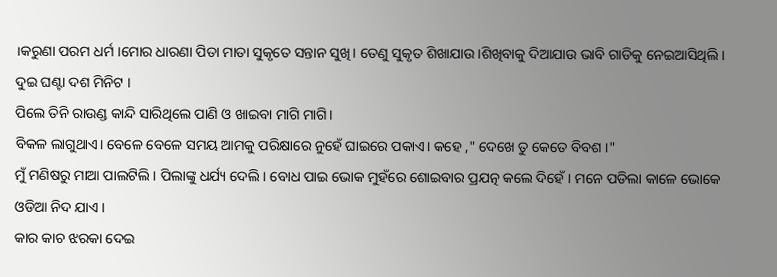।କରୁଣା ପରମ ଧର୍ମ ।ମୋର ଧାରଣା ପିତା ମାତା ସୁକୃତେ ସନ୍ତାନ ସୁଖି। ତେଣୁ ସୁକୃତ ଶିଖାଯାଉ।ଶିଖିବାକୁ ଦିଆଯାଉ ଭାବି ଗାଡିକୁ ନେଇଆସିଥିଲି।
ଦୁଇ ଘଣ୍ଟା ଦଶ ମିନିଟ ।
ପିଲେ ତିନି ରାଉଣ୍ଡ କାନ୍ଦି ସାରିଥିଲେ ପାଣି ଓ ଖାଇବା ମାଗି ମାଗି।
ବିକଳ ଲାଗୁଥାଏ। ବେଳେ ବେଳେ ସମୟ ଆମକୁ ପରିକ୍ଷାରେ ନୁହେଁ ଘାଇରେ ପକାଏ। କହେ ," ଦେଖେ ତୁ କେତେ ବିବଶ ।"
ମୁଁ ମଣିଷରୁ ମାଆ ପାଲଟିଲି । ପିଲାଙ୍କୁ ଧର୍ଯ୍ୟ ଦେଲି। ବୋଧ ପାଇ ଭୋକ ମୁହଁରେ ଶୋଇବାର ପ୍ରଯତ୍ନ କଲେ ଦିହେଁ। ମନେ ପଡିଲା କାଳେ ଭୋକେ ଓଡିଆ ନିଦ ଯାଏ ।
କାର କାଚ ଝରକା ଦେଇ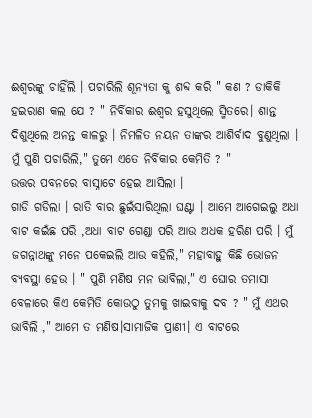ଈଶ୍ୱରଙ୍କୁ ଚାହିଁଲି । ପଚାରିଲି ଶୂନ୍ୟତା କୁ ଶବ୍ଦ କରି " କଣ ? ଡାକିକି ହଇରାଣ କଲ ଯେ ? " ନିର୍ବିକାର ଈଶ୍ୱର ହସୁଥିଲେ ସ୍ମିତରେ। ଶାନ୍ତ ଦିଶୁଥିଲେ ଅନନ୍ତ କାଳରୁ । ନିମଳିତ ନୟନ ତାଙ୍କର ଆଶିର୍ବାଦ ବୁଣୁଥିଲା ।
ମୁଁ ପୁଣି ପଚାରିଲି," ତୁମେ ଏତେ ନିର୍ବିକାର କେମିତି ? "
ଉତ୍ତର ପବନରେ ବାସ୍ନାଟେ ହେଇ ଆସିଲା ।
ଗାଡି ଗଡିଲା । ରାତି ବାର ଛୁଇଁସାରିଥିଲା ଘଣ୍ଟା । ଆମେ ଆଗେଇଲୁ ଅଧା ବାଟ କଇଁଛ ପରି ,ଅଧା ବାଟ ଗେଣ୍ଡା ପରି ଆଉ ଅଧକ ହରିଣ ପରି । ମୁଁ ଜଗନ୍ନାଥଙ୍କୁ ମନେ ପକେଇଲି ଆଉ କହିଲି," ମହାବାହୁ କିଛି ଭୋଜନ ବ୍ୟବସ୍ଥା ହେଉ । " ପୁଣି ମଣିଷ ମନ ଭାବିଲା," ଏ ଘୋର ତମାସା ବେଳାରେ କିଏ କେମିତି କୋଉଠୁ ତୁମକୁ ଖାଇବାକୁ ଦବ ? " ମୁଁ ଏଥର ଭାବିଲି ," ଆମେ ତ ମଣିଷ।ସାମାଜିକ ପ୍ରାଣୀ। ଏ ବାଟରେ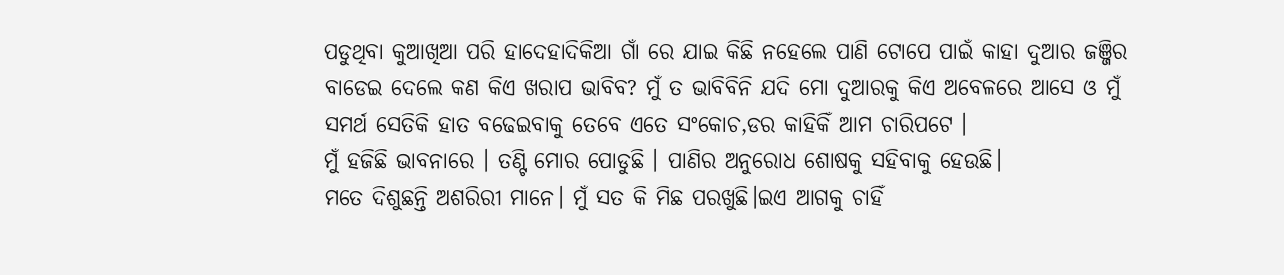ପଡୁଥିବା କୁଆଖିଆ ପରି ହାଦେହାଦିକିଆ ଗାଁ ରେ ଯାଇ କିଛି ନହେଲେ ପାଣି ଟୋପେ ପାଇଁ କାହା ଦୁଆର ଜଞ୍ଜିର ବାଡେଇ ଦେଲେ କଣ କିଏ ଖରାପ ଭାବିବ? ମୁଁ ତ ଭାବିବିନି ଯଦି ମୋ ଦୁଆରକୁ କିଏ ଅବେଳରେ ଆସେ ଓ ମୁଁ ସମର୍ଥ ସେତିକି ହାତ ବଢେଇବାକୁ ତେବେ ଏତେ ସଂକୋଚ,ଡର କାହିକିଁ ଆମ ଚାରିପଟେ ।
ମୁଁ ହଜିଛି ଭାବନାରେ । ତଣ୍ଟି ମୋର ପୋଡୁଛି । ପାଣିର ଅନୁରୋଧ ଶୋଷକୁ ସହିବାକୁ ହେଉଛି।
ମତେ ଦିଶୁଛନ୍ତି ଅଶରିରୀ ମାନେ। ମୁଁ ସତ କି ମିଛ ପରଖୁଛି।ଇଏ ଆଗକୁ ଚାହିଁ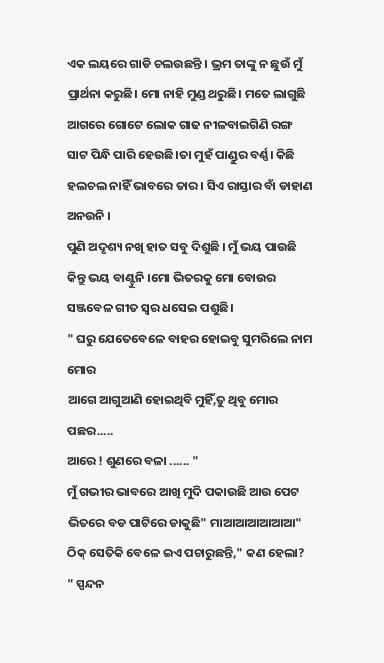ଏକ ଲୟରେ ଗାଡି ଚଲଉଛନ୍ତି । ଭ୍ରମ ତାଙ୍କୁ ନ ଛୁଉଁ ମୁଁ ପ୍ରାର୍ଥନା କରୁଛି। ମୋ ନାହି ମୁଣ୍ଡ ଥରୁଛି। ମତେ ଲାଗୁଛି ଆଗରେ ଗୋଟେ ଲୋକ ଗାଢ ନୀଳବାଇଗିଣି ରଙ୍ଗ ସାଟ ପିନ୍ଧି ପାରି ହେଉଛି।ତା ମୁହଁ ପାଣ୍ଡୁର ବର୍ଣ୍ଣ। କିଛି ହଲଚଲ ନାହିଁ ଭାବରେ ତାର । ସିଏ ରାସ୍ତାର ବାଁ ଡାହାଣ ଅନଉନି ।
ପୁଣି ଅଦୃଶ୍ୟ ନଖି ହାତ ସବୁ ଦିଶୁଛି । ମୁଁ ଭୟ ପାଉଛି କିନ୍ତୁ ଭୟ ବାଣ୍ଟୁନି ।ମୋ ଭିତରକୁ ମୋ ବୋଉର ସଞ୍ଜବେଳ ଗୀତ ସ୍ବର ଧସେଇ ପଶୁଛି।
" ଘରୁ ଯେତେବେଳେ ବାହର ହୋଇବୁ ସୁମରିଲେ ନାମ ମୋର
ଆଗେ ଆଗୁଆଣି ହୋଇଥିବି ମୁହିଁ,ତୁ ଥିବୁ ମୋର ପଛର.....
ଆରେ ! ଶୁଣରେ ବଳା ...... "
ମୁଁ ଗଭୀର ଭାବରେ ଆଖି ମୁଦି ପକାଉଛି ଆଉ ପେଟ ଭିତରେ ବଡ ପାଟିରେ ଡାକୁଛି" ମାଆଆଆଆଆଆ" ଠିକ୍ ସେତିକି ବେଳେ ଇଏ ପଚାରୁଛନ୍ତି," କଣ ହେଲା? " ସ୍ପନ୍ଦନ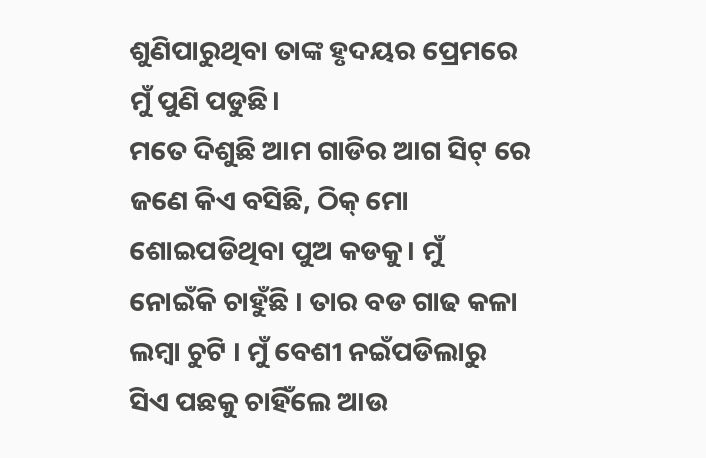ଶୁଣିପାରୁଥିବା ତାଙ୍କ ହୃଦୟର ପ୍ରେମରେ ମୁଁ ପୁଣି ପଡୁଛି।
ମତେ ଦିଶୁଛି ଆମ ଗାଡିର ଆଗ ସିଟ୍ ରେ ଜଣେ କିଏ ବସିଛି, ଠିକ୍ ମୋ ଶୋଇପଡିଥିବା ପୁଅ କଡକୁ। ମୁଁ ନୋଇଁକି ଚାହୁଁଛି । ତାର ବଡ ଗାଢ କଳା ଲମ୍ବା ଚୁଟି । ମୁଁ ବେଶୀ ନଇଁପଡିଲାରୁ ସିଏ ପଛକୁ ଚାହିଁଲେ ଆଉ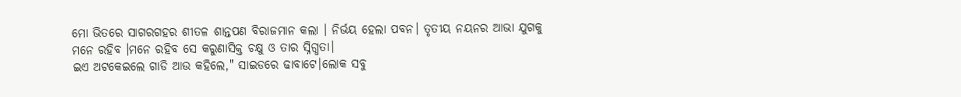ମୋ ଭିତରେ ସାଗରଗହର ଶୀତଳ ଶାନ୍ତପଣ ବିରାଜମାନ କଲା । ନିର୍ଭୟ ହେଲା ପବନ। ତୃତୀୟ ନୟନର ଆଭା ଯୁଗକୁ ମନେ ରହିବ ।ମନେ ରହିବ ସେ କରୁଣାସିକ୍ତ ଚକ୍ଷୁ ଓ ତାର ସ୍ନିଗ୍ଧତା।
ଇଏ ଅଟକେଇଲେ ଗାଡି ଆଉ କହିଲେ," ସାଇଡରେ ଢାବାଟେ।ଲୋକ ସବୁ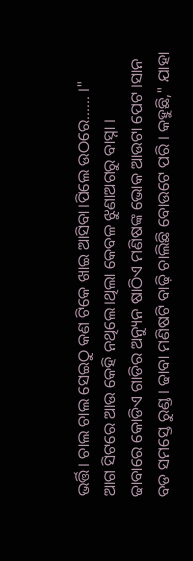ଭର୍ତ୍ତି। ଚାଲ ଚାଲ ସେଇଠୁ କଣ ଟିକେ ଖାଇ ଆସିବା।ପିଲେ ଉଠରେ...... ।"
ଆଗ ସିଟରେ ଆଉ କେହି ନଥିଲେ।ଥିଲା କେବଳ ଝୁଣାଅଗରୁ ବାସ୍ନା ।
ଢାବାରେ କୋଡିଏ ଗାଡିର ଅନ୍ୟୁନ ଷାଠିଏ ମଣିଷଙ୍କ ଭୋକ ଆଉଟା ପେଟ ।ସାନ ବଡ ସମସ୍ତେ ରୁଣ୍ଡ । ଢାବା ମଣିଷଟି ବାଢ଼ି ଚାଲିଛି ବୋଉଟେ ପରି । କହୁଛି," ଯାହା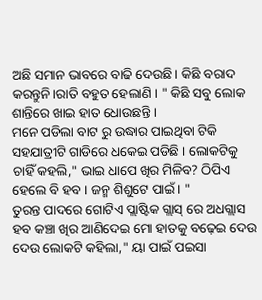ଅଛି ସମାନ ଭାବରେ ବାଢି ଦେଉଛି। କିଛି ବରାଦ କରନ୍ତୁନି।ରାତି ବହୁତ ହେଲାଣି । " କିଛି ସବୁ ଲୋକ ଶାନ୍ତିରେ ଖାଇ ହାତ ଧୋଉଛନ୍ତି ।
ମନେ ପଡିଲା ବାଟ ରୁ ଉଦ୍ଧାର ପାଇଥିବା ଟିକି ସହଯାତ୍ରୀଟି ଗାଡିରେ ଧକେଇ ପଡିଛି । ଲୋକଟିକୁ ଚାହିଁ କହଲି," ଭାଇ ଧାପେ ଖିର ମିଳିବ? ଠିପିଏ ହେଲେ ବି ହବ । ଜନ୍ମ ଶିଶୁଟେ ପାଇଁ। "
ତୁରନ୍ତ ପାଦରେ ଗୋଟିଏ ପ୍ଲାଷ୍ଟିକ ଗ୍ଲାସ୍ ରେ ଅଧଗ୍ଲାସ ହବ କଞ୍ଚା ଖିର ଆଣିଦେଇ ମୋ ହାତକୁ ବଢ଼େଇ ଦେଉ ଦେଉ ଲୋକଟି କହିଲା," ୟା ପାଇଁ ପଇସା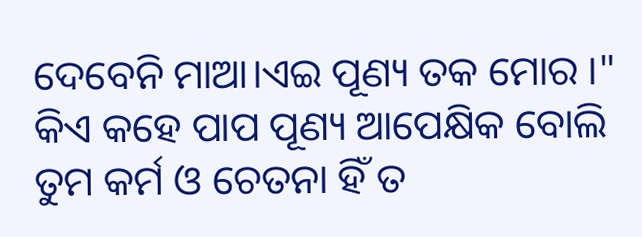ଦେବେନି ମାଆ।ଏଇ ପୂଣ୍ୟ ତକ ମୋର ।"
କିଏ କହେ ପାପ ପୂଣ୍ୟ ଆପେକ୍ଷିକ ବୋଲି
ତୁମ କର୍ମ ଓ ଚେତନା ହିଁ ତ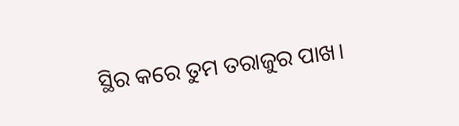ସ୍ଥିର କରେ ତୁମ ତରାଜୁର ପାଖ।